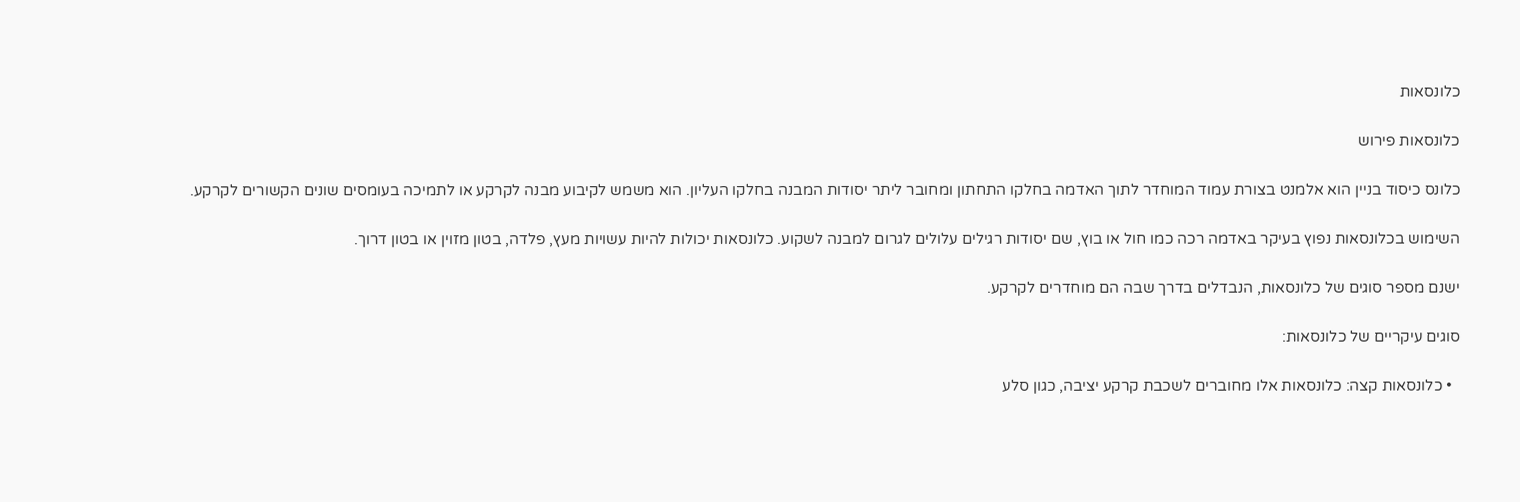כלונסאות

כלונסאות פירוש

כלונס כיסוד בניין הוא אלמנט בצורת עמוד המוחדר לתוך האדמה בחלקו התחתון ומחובר ליתר יסודות המבנה בחלקו העליון. הוא משמש לקיבוע מבנה לקרקע או לתמיכה בעומסים שונים הקשורים לקרקע.

השימוש בכלונסאות נפוץ בעיקר באדמה רכה כמו חול או בוץ, שם יסודות רגילים עלולים לגרום למבנה לשקוע. כלונסאות יכולות להיות עשויות מעץ, פלדה, בטון מזוין או בטון דרוך.

ישנם מספר סוגים של כלונסאות, הנבדלים בדרך שבה הם מוחדרים לקרקע.

סוגים עיקריים של כלונסאות:

  • כלונסאות קצה: כלונסאות אלו מחוברים לשכבת קרקע יציבה, כגון סלע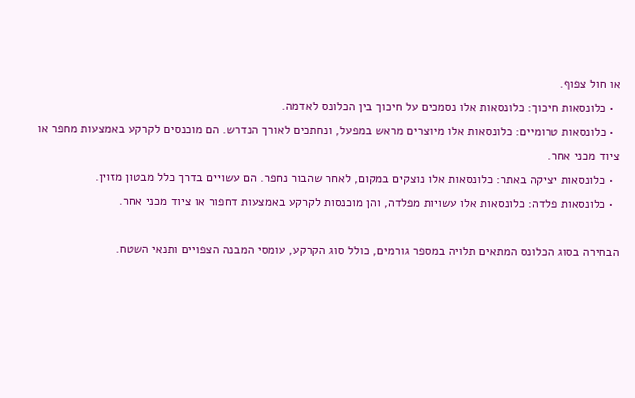או חול צפוף.
  • כלונסאות חיכוך: כלונסאות אלו נסמכים על חיכוך בין הכלונס לאדמה.
  • כלונסאות טרומיים: כלונסאות אלו מיוצרים מראש במפעל, ונחתכים לאורך הנדרש. הם מוכנסים לקרקע באמצעות מחפר או ציוד מכני אחר.
  • כלונסאות יציקה באתר: כלונסאות אלו נוצקים במקום, לאחר שהבור נחפר. הם עשויים בדרך כלל מבטון מזוין.
  • כלונסאות פלדה: כלונסאות אלו עשויות מפלדה, והן מוכנסות לקרקע באמצעות דחפור או ציוד מכני אחר.

הבחירה בסוג הכלונס המתאים תלויה במספר גורמים, כולל סוג הקרקע, עומסי המבנה הצפויים ותנאי השטח.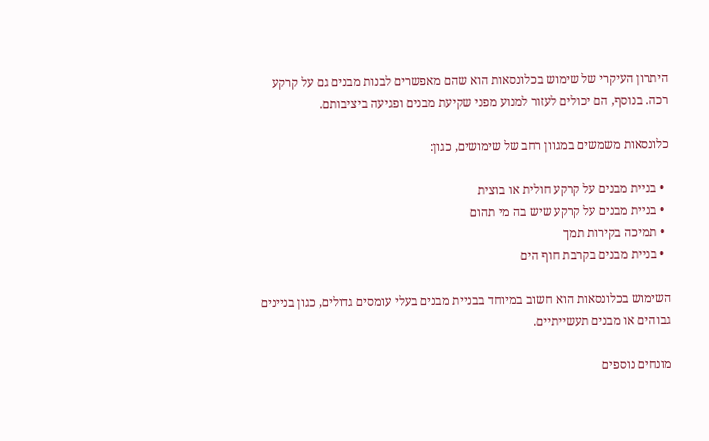היתרון העיקרי של שימוש בכלונסאות הוא שהם מאפשרים לבנות מבנים גם על קרקע רכה. בנוסף, הם יכולים לעזור למנוע מפני שקיעת מבנים ופגיעה ביציבותם.

כלונסאות משמשים במגוון רחב של שימושים, כגון:

  • בניית מבנים על קרקע חולית או בוצית
  • בניית מבנים על קרקע שיש בה מי תהום
  • תמיכה בקירות תמך
  • בניית מבנים בקרבת חוף הים

השימוש בכלונסאות הוא חשוב במיוחד בבניית מבנים בעלי עומסים גדולים, כגון בניינים גבוהים או מבנים תעשייתיים.

מונחים נוספים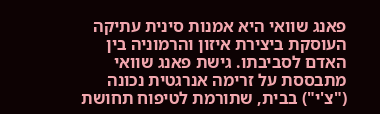פאנג שוואי היא אמנות סינית עתיקה העוסקת ביצירת איזון והרמוניה בין האדם לסביבתו. גישת פאנג שוואי מתבססת על זרימה אנרגטית נכונה ("צ'י") בבית, שתורמת לטיפוח תחושת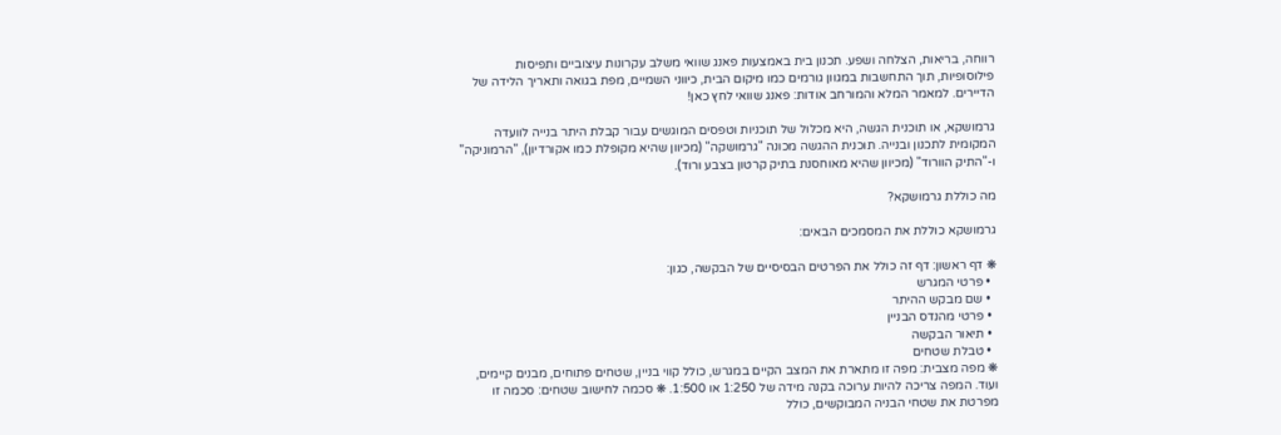רווחה, בריאות, הצלחה ושפע. תכנון בית באמצעות פאנג שוואי משלב עקרונות עיצוביים ותפיסות פילוסופיות, תוך התחשבות במגוון גורמים כמו מיקום הבית, כיווני השמיים, מפת בגואה ותאריך הלידה של הדיירים. למאמר המלא והמורחב אודות: פאנג שוואי לחץ כאן!

גרמושקא, או תוכנית הגשה, היא מכלול של תוכניות וטפסים המוגשים עבור קבלת היתר בנייה לוועדה המקומית לתכנון ובנייה. תוכנית ההגשה מכונה "גרמושקה" (מכיוון שהיא מקופלת כמו אקורדיון), "הרמוניקה" ו-"התיק הוורוד" (מכיוון שהיא מאוחסנת בתיק קרטון בצבע ורוד).

מה כוללת גרמושקא?

גרמושקא כוללת את המסמכים הבאים:

❋ דף ראשון: דף זה כולל את הפרטים הבסיסיים של הבקשה, כגון:
  • פרטי המגרש
  • שם מבקש ההיתר
  • פרטי מהנדס הבניין
  • תיאור הבקשה
  • טבלת שטחים
❋ מפה מצבית: מפה זו מתארת את המצב הקיים במגרש, כולל קווי בניין, שטחים פתוחים, מבנים קיימים, ועוד. המפה צריכה להיות ערוכה בקנה מידה של 1:250 או 1:500. ❋ סכמה לחישוב שטחים: סכמה זו מפרטת את שטחי הבניה המבוקשים, כולל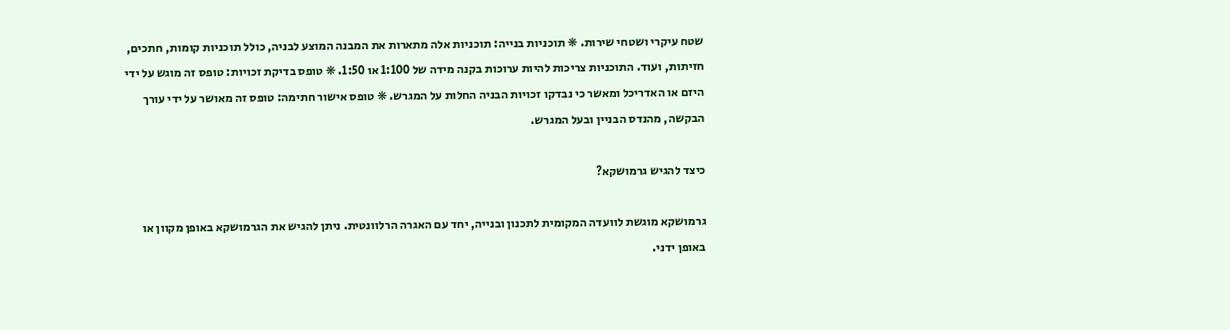שטח עיקרי ושטחי שירות. ❋ תוכניות בנייה: תוכניות אלה מתארות את המבנה המוצע לבניה, כולל תוכניות קומות, חתכים, חזיתות, ועוד. התוכניות צריכות להיות ערוכות בקנה מידה של 1:100 או 1:50. ❋ טופס בדיקת זכויות: טופס זה מוגש על ידי היזם או האדריכל ומאשר כי נבדקו זכויות הבניה החלות על המגרש. ❋ טופס אישור חתימה: טופס זה מאושר על ידי עורך הבקשה, מהנדס הבניין ובעל המגרש.

כיצד להגיש גרמושקא?

גרמושקא מוגשת לוועדה המקומית לתכנון ובנייה, יחד עם האגרה הרלוונטית. ניתן להגיש את הגרמושקא באופן מקוון או באופן ידני.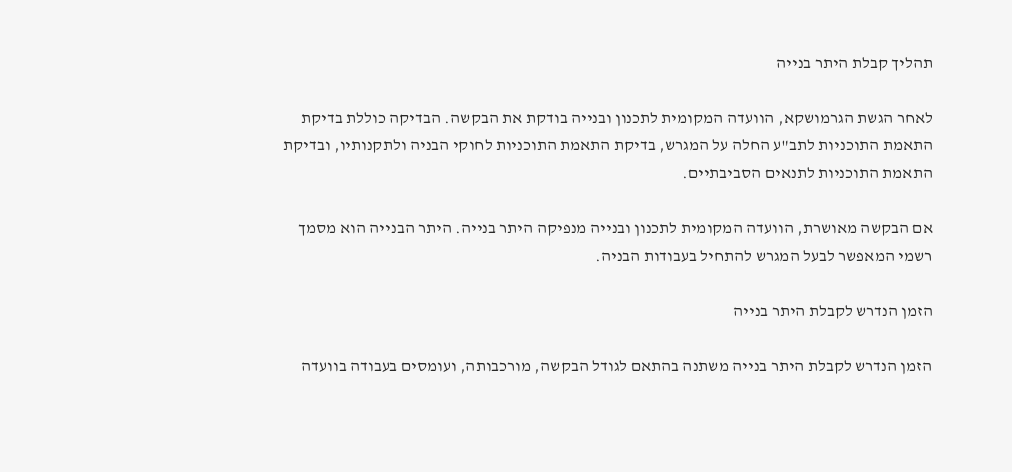תהליך קבלת היתר בנייה

לאחר הגשת הגרמושקא, הוועדה המקומית לתכנון ובנייה בודקת את הבקשה. הבדיקה כוללת בדיקת התאמת התוכניות לתב"ע החלה על המגרש, בדיקת התאמת התוכניות לחוקי הבניה ולתקנותיו, ובדיקת התאמת התוכניות לתנאים הסביבתיים.

אם הבקשה מאושרת, הוועדה המקומית לתכנון ובנייה מנפיקה היתר בנייה. היתר הבנייה הוא מסמך רשמי המאפשר לבעל המגרש להתחיל בעבודות הבניה.

הזמן הנדרש לקבלת היתר בנייה

הזמן הנדרש לקבלת היתר בנייה משתנה בהתאם לגודל הבקשה, מורכבותה, ועומסים בעבודה בוועדה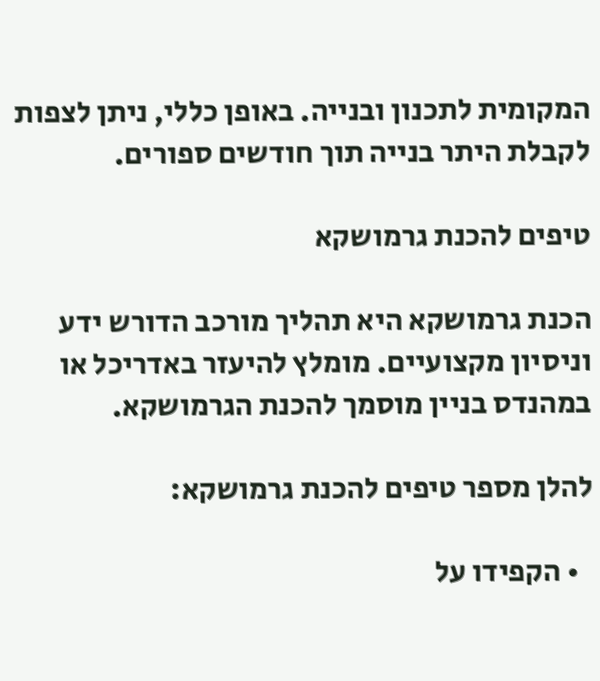המקומית לתכנון ובנייה. באופן כללי, ניתן לצפות לקבלת היתר בנייה תוך חודשים ספורים.

טיפים להכנת גרמושקא

הכנת גרמושקא היא תהליך מורכב הדורש ידע וניסיון מקצועיים. מומלץ להיעזר באדריכל או במהנדס בניין מוסמך להכנת הגרמושקא.

להלן מספר טיפים להכנת גרמושקא:

  • הקפידו על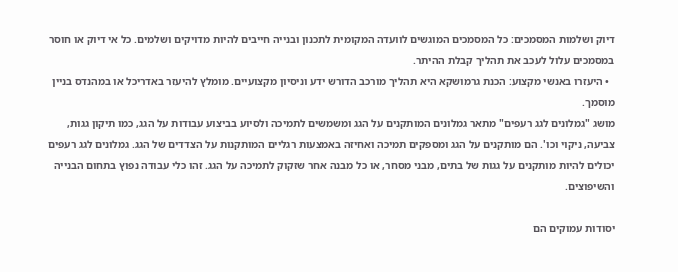דיוק ושלמות המסמכים: כל המסמכים המוגשים לוועדה המקומית לתכנון ובנייה חייבים להיות מדויקים ושלמים. כל אי דיוק או חוסר במסמכים עלול לעכב את תהליך קבלת ההיתר.
  • היעזרו באנשי מקצוע: הכנת גרמושקא היא תהליך מורכב הדורש ידע וניסיון מקצועיים. מומלץ להיעזר באדריכל או במהנדס בניין מוסמך.
מושג "גמלונים לגג רעפים" מתאר גמלונים המותקנים על הגג ומשמשים לתמיכה ולסיוע בביצוע עבודות על הגג, כמו תיקון גגות, צביעה, ניקוי וכו'. הם מותקנים על הגג ומספקים תמיכה ואחיזה באמצעות רגליים המותקנות על הצדדים של הגג. גמלונים לגג רעפים יכולים להיות מותקנים על גגות של בתים, מבני מסחר, או כל מבנה אחר שזקוק לתמיכה על הגג. זהו כלי עבודה נפוץ בתחום הבנייה והשיפוצים.

יסודות עמוקים הם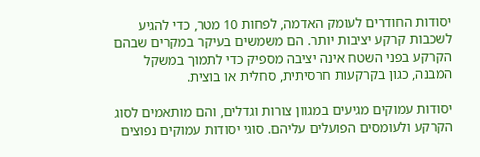יסודות החודרים לעומק האדמה, לפחות 10 מטר, כדי להגיע לשכבות קרקע יציבות יותר. הם משמשים בעיקר במקרים שבהם הקרקע בפני השטח אינה יציבה מספיק כדי לתמוך במשקל המבנה, כגון בקרקעות חרסיתית, סחלית או בוצית.

יסודות עמוקים מגיעים במגוון צורות וגדלים, והם מותאמים לסוג הקרקע ולעומסים הפועלים עליהם. סוגי יסודות עמוקים נפוצים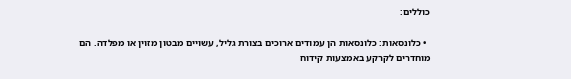כוללים:

  • כלונסאות: כלונסאות הן עמודים ארוכים בצורת גליל, עשויים מבטון מזוין או מפלדה. הם מוחדרים לקרקע באמצעות קידוח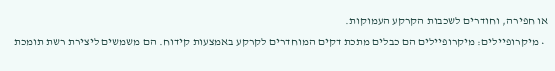או חפירה, וחודרים לשכבות הקרקע העמוקות.
  • מיקרופיילים: מיקרופיילים הם כבלים מתכת דקים המוחדרים לקרקע באמצעות קידוח. הם משמשים ליצירת רשת תומכת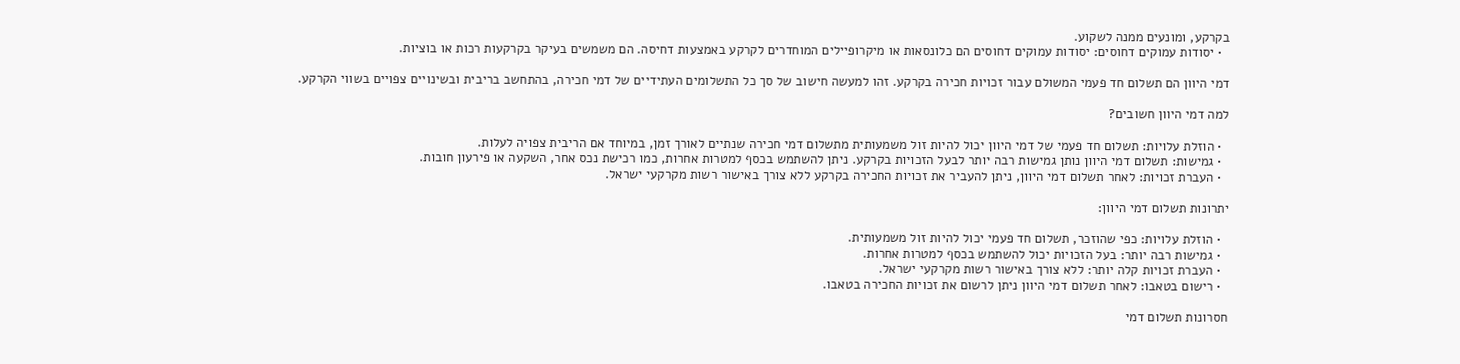בקרקע, ומונעים ממנה לשקוע.
  • יסודות עמוקים דחוסים: יסודות עמוקים דחוסים הם כלונסאות או מיקרופיילים המוחדרים לקרקע באמצעות דחיסה. הם משמשים בעיקר בקרקעות רכות או בוציות.

דמי היוון הם תשלום חד פעמי המשולם עבור זכויות חכירה בקרקע. זהו למעשה חישוב של סך כל התשלומים העתידיים של דמי חכירה, בהתחשב בריבית ובשינויים צפויים בשווי הקרקע.

למה דמי היוון חשובים?

  • הוזלת עלויות: תשלום חד פעמי של דמי היוון יכול להיות זול משמעותית מתשלום דמי חכירה שנתיים לאורך זמן, במיוחד אם הריבית צפויה לעלות.
  • גמישות: תשלום דמי היוון נותן גמישות רבה יותר לבעל הזכויות בקרקע. ניתן להשתמש בכסף למטרות אחרות, כמו רכישת נכס אחר, השקעה או פירעון חובות.
  • העברת זכויות: לאחר תשלום דמי היוון, ניתן להעביר את זכויות החכירה בקרקע ללא צורך באישור רשות מקרקעי ישראל.

יתרונות תשלום דמי היוון:

  • הוזלת עלויות: כפי שהוזכר, תשלום חד פעמי יכול להיות זול משמעותית.
  • גמישות רבה יותר: בעל הזכויות יכול להשתמש בכסף למטרות אחרות.
  • העברת זכויות קלה יותר: ללא צורך באישור רשות מקרקעי ישראל.
  • רישום בטאבו: לאחר תשלום דמי היוון ניתן לרשום את זכויות החכירה בטאבו.

חסרונות תשלום דמי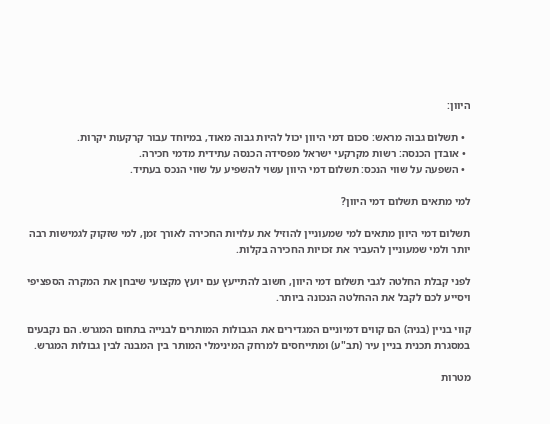היוון:

  • תשלום גבוה מראש: סכום דמי היוון יכול להיות גבוה מאוד, במיוחד עבור קרקעות יקרות.
  • אובדן הכנסה: רשות מקרקעי ישראל מפסידה הכנסה עתידית מדמי חכירה.
  • השפעה על שווי הנכס: תשלום דמי היוון עשוי להשפיע על שווי הנכס בעתיד.

למי מתאים תשלום דמי היוון?

תשלום דמי היוון מתאים למי שמעוניין להוזיל את עלויות החכירה לאורך זמן, למי שזקוק לגמישות רבה יותר ולמי שמעוניין להעביר את זכויות החכירה בקלות.

לפני קבלת החלטה לגבי תשלום דמי היוון, חשוב להתייעץ עם יועץ מקצועי שיבחן את המקרה הספציפי ויסייע לכם לקבל את ההחלטה הנכונה ביותר.

קווי בניין (בניה) הם קווים דמיוניים המגדירים את הגבולות המותרים לבנייה בתחום המגרש. הם נקבעים במסגרת תכנית בניין עיר (תב"ע) ומתייחסים למרחק המינימלי המותר בין המבנה לבין גבולות המגרש.

מטרות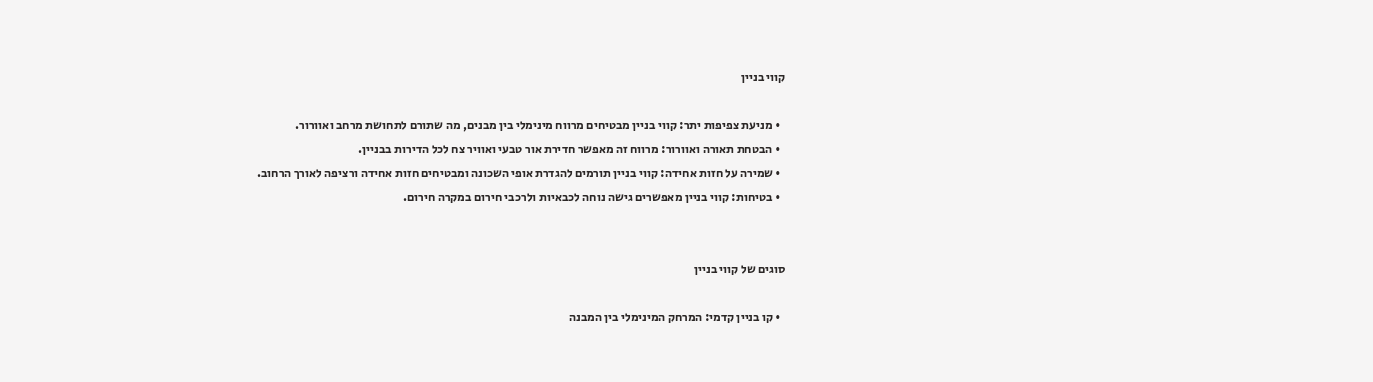קווי בניין

  • מניעת צפיפות יתר: קווי בניין מבטיחים מרווח מינימלי בין מבנים, מה שתורם לתחושת מרחב ואוורור.
  • הבטחת תאורה ואוורור: מרווח זה מאפשר חדירת אור טבעי ואוויר צח לכל הדירות בבניין.
  • שמירה על חזות אחידה: קווי בניין תורמים להגדרת אופי השכונה ומבטיחים חזות אחידה ורציפה לאורך הרחוב.
  • בטיחות: קווי בניין מאפשרים גישה נוחה לכבאיות ולרכבי חירום במקרה חירום.


סוגים של קווי בניין

  • קו בניין קדמי: המרחק המינימלי בין המבנה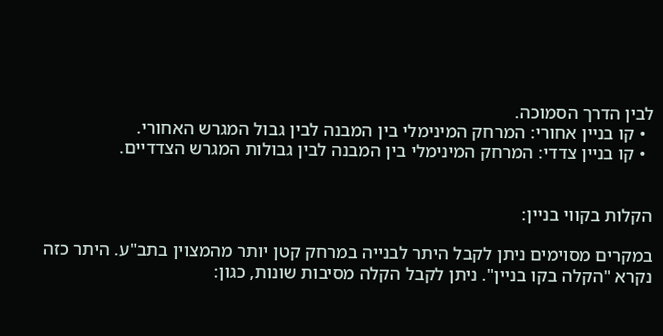לבין הדרך הסמוכה.
  • קו בניין אחורי: המרחק המינימלי בין המבנה לבין גבול המגרש האחורי.
  • קו בניין צדדי: המרחק המינימלי בין המבנה לבין גבולות המגרש הצדדיים.


הקלות בקווי בניין:

במקרים מסוימים ניתן לקבל היתר לבנייה במרחק קטן יותר מהמצוין בתב"ע. היתר כזה נקרא "הקלה בקו בניין". ניתן לקבל הקלה מסיבות שונות, כגון: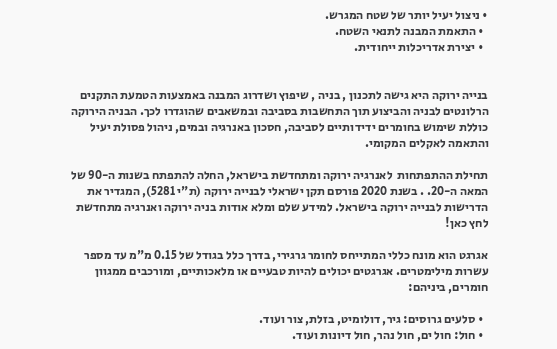• ניצול יעיל יותר של שטח המגרש.
  • התאמת המבנה לתנאי השטח.
  • יצירת אדריכלות ייחודית.


בנייה ירוקה היא גישה לתכנון , בניה , שיפוץ ושדרוג המבנה באמצעות הטמעת התקנים הרלונטים לבניה והביצוע תוך התחשבות בסביבה ובמשאבים שהוגדרו לכך. הבניה הירוקה כוללת שימוש בחומרים ידידותיים לסביבה, חסכון באנרגיה ובמים, ניהול פסולת יעיל והתאמה לאקלים המקומי.

תחילת ההתפתחות  לאנרגיה ירוקה ומתחדשת בישראל, החלה להתפתח בשנות ה-90 של המאה ה-20. . בשנת 2020 פורסם תקן ישראלי לבנייה ירוקה (ת"י 5281), המגדיר את הדרישות לבנייה ירוקה בישראל. למידע שלם ומלא אודות בניה ירוקה ואנרגיה מתחדשת לחץ כאן!

אגרגט הוא מונח כללי המתייחס לחומר גרגירי, בדרך כלל בגודל של 0.15 מ"מ עד מספר עשרות מילימטרים. אגרגטים יכולים להיות טבעיים או מלאכותיים, ומורכבים ממגוון חומרים, ביניהם:

  • סלעים גרוסים: גיר, דולומיט, בזלת, צור ועוד.
  • חול: חול ים, חול נהר, חול דיונות ועוד.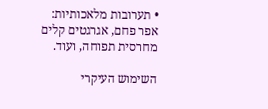• תערובות מלאכותיות: אפר פחם, אגרגטים קלים מחרסית תפוחה, ועוד.

השימוש העיקרי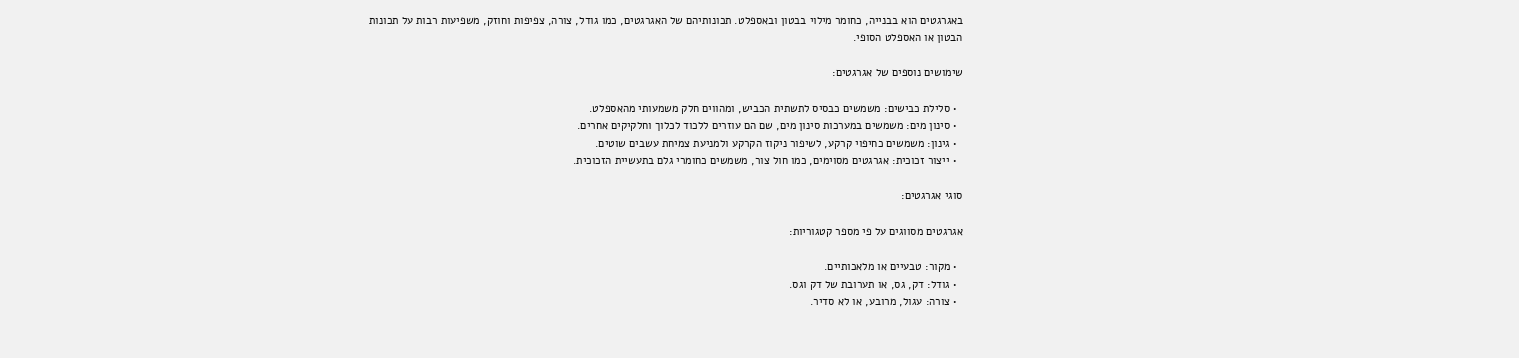באגרגטים הוא בבנייה, כחומר מילוי בבטון ובאספלט. תכונותיהם של האגרגטים, כמו גודל, צורה, צפיפות וחוזק, משפיעות רבות על תכונות הבטון או האספלט הסופי.

שימושים נוספים של אגרגטים:

  • סלילת כבישים: משמשים כבסיס לתשתית הכביש, ומהווים חלק משמעותי מהאספלט.
  • סינון מים: משמשים במערכות סינון מים, שם הם עוזרים ללכוד לכלוך וחלקיקים אחרים.
  • גינון: משמשים כחיפוי קרקע, לשיפור ניקוז הקרקע ולמניעת צמיחת עשבים שוטים.
  • ייצור זכוכית: אגרגטים מסוימים, כמו חול צור, משמשים כחומרי גלם בתעשיית הזכוכית.

סוגי אגרגטים:

אגרגטים מסווגים על פי מספר קטגוריות:

  • מקור: טבעיים או מלאכותיים.
  • גודל: דק, גס, או תערובת של דק וגס.
  • צורה: עגול, מרובע, או לא סדיר.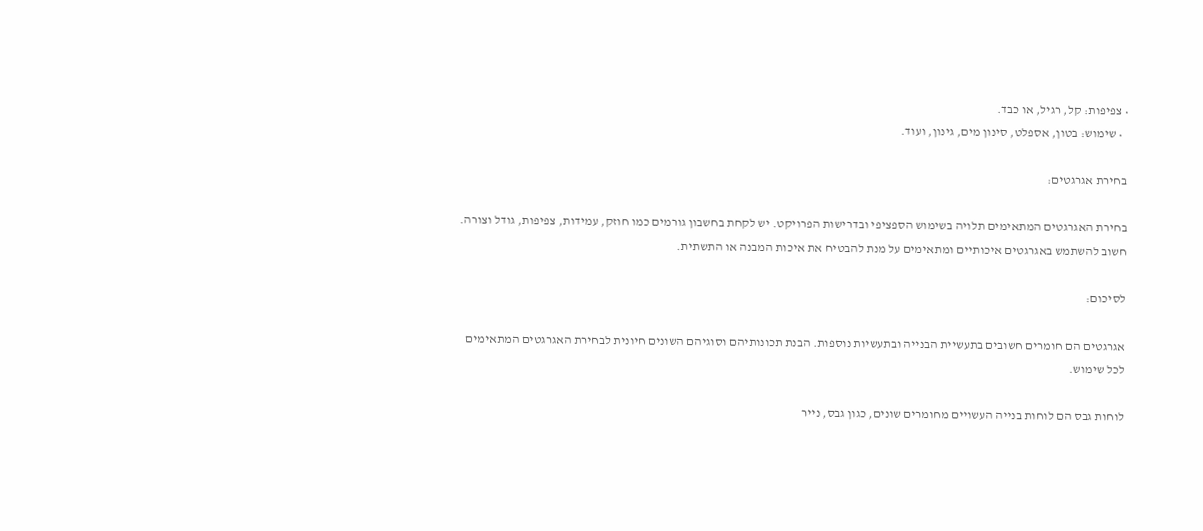• צפיפות: קל, רגיל, או כבד.
  • שימוש: בטון, אספלט, סינון מים, גינון, ועוד.

בחירת אגרגטים:

בחירת האגרגטים המתאימים תלויה בשימוש הספציפי ובדרישות הפרויקט. יש לקחת בחשבון גורמים כמו חוזק, עמידות, צפיפות, גודל וצורה. חשוב להשתמש באגרגטים איכותיים ומתאימים על מנת להבטיח את איכות המבנה או התשתית.

לסיכום:

אגרגטים הם חומרים חשובים בתעשיית הבנייה ובתעשיות נוספות. הבנת תכונותיהם וסוגיהם השונים חיונית לבחירת האגרגטים המתאימים לכל שימוש.

לוחות גבס הם לוחות בנייה העשויים מחומרים שונים, כגון גבס, נייר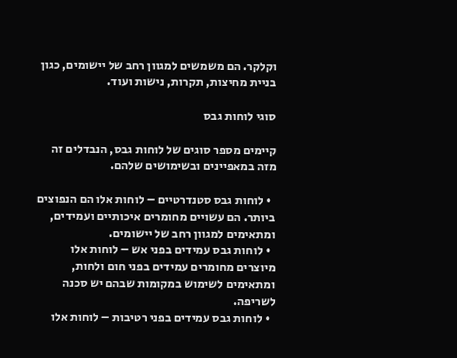וקלקר. הם משמשים למגוון רחב של יישומים, כגון בניית מחיצות, תקרות, נישות ועוד.

סוגי לוחות גבס

קיימים מספר סוגים של לוחות גבס, הנבדלים זה מזה במאפיינים ובשימושים שלהם.

  • לוחות גבס סטנדרטיים – לוחות אלו הם הנפוצים ביותר. הם עשויים מחומרים איכותיים ועמידים, ומתאימים למגוון רחב של יישומים.
  • לוחות גבס עמידים בפני אש – לוחות אלו מיוצרים מחומרים עמידים בפני חום ולחות, ומתאימים לשימוש במקומות שבהם יש סכנה לשריפה.
  • לוחות גבס עמידים בפני רטיבות – לוחות אלו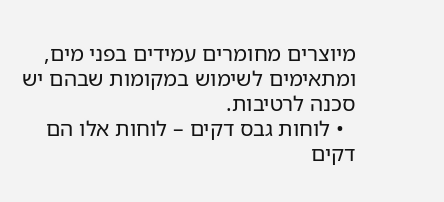מיוצרים מחומרים עמידים בפני מים, ומתאימים לשימוש במקומות שבהם יש סכנה לרטיבות.
  • לוחות גבס דקים – לוחות אלו הם דקים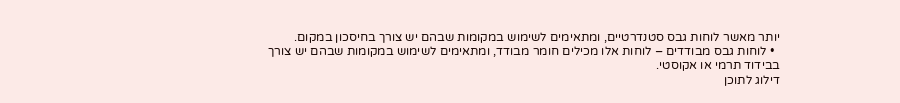יותר מאשר לוחות גבס סטנדרטיים, ומתאימים לשימוש במקומות שבהם יש צורך בחיסכון במקום.
  • לוחות גבס מבודדים – לוחות אלו מכילים חומר מבודד, ומתאימים לשימוש במקומות שבהם יש צורך בבידוד תרמי או אקוסטי.
דילוג לתוכן